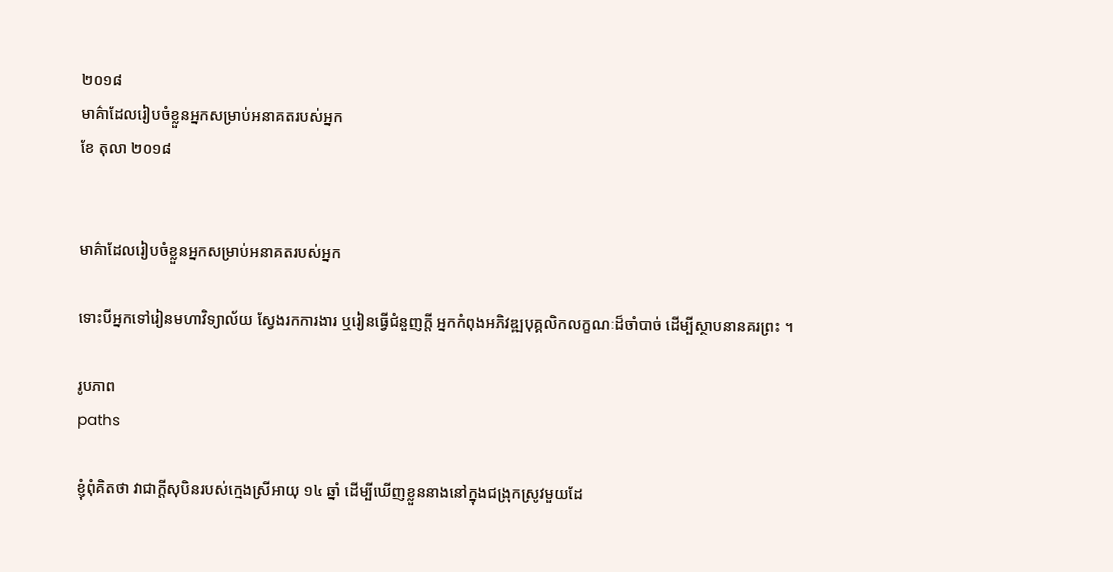២០១៨
មាគ៌ាដែលរៀបចំខ្លួនអ្នកសម្រាប់អនាគតរបស់អ្នក
ខែ តុលា ២០១៨


មាគ៌ាដែលរៀបចំខ្លួនអ្នកសម្រាប់អនាគតរបស់អ្នក

ទោះបីអ្នកទៅរៀនមហាវិទ្យាល័យ ស្វែងរកការងារ ឬរៀនធ្វើជំនួញក្តី អ្នកកំពុងអភិវឌ្ឍបុគ្គលិកលក្ខណៈដ៏ចាំបាច់ ដើម្បីស្ថាបនានគរព្រះ ។

រូបភាព
paths

ខ្ញុំពុំគិតថា វាជាក្តីសុបិនរបស់ក្មេងស្រីអាយុ ១៤ ឆ្នាំ ដើម្បីឃើញខ្លួននាងនៅក្នុងជង្រុកស្រូវមួយដែ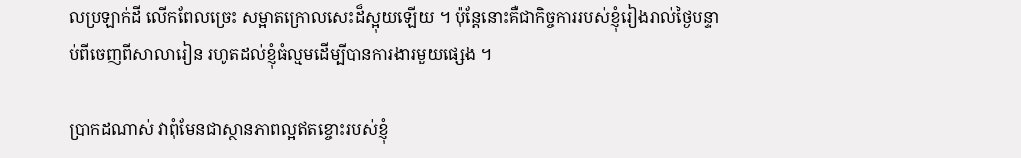លប្រឡាក់ដី លើកពែលច្រេះ សម្អាតក្រោលសេះដ៏ស្អុយឡើយ ។ ប៉ុន្តែនោះគឺជាកិច្ចការរបស់ខ្ញុំរៀងរាល់ថ្ងៃបន្ទាប់ពីចេញពីសាលារៀន រហូតដល់ខ្ញុំធំល្មមដើម្បីបានការងារមួយផ្សេង ។

ប្រាកដណាស់ វាពុំមែនជាស្ថានភាពល្អឥតខ្ចោះរបស់ខ្ញុំ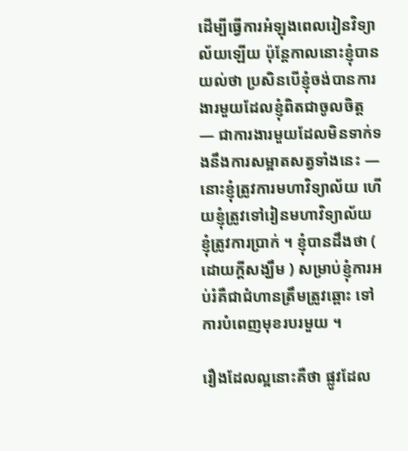ដើម្បីធ្វើការអំឡុងពេលរៀនវិទ្យាល័យឡើយ ប៉ុន្តែកាលនោះខ្ញុំបានយល់ថា ប្រសិនបើខ្ញុំចង់បានការងារមួយដែលខ្ញុំពិតជាចូលចិត្ត — ជាការងារមួយដែលមិនទាក់ទងនឹងការសម្អាតសត្វទាំងនេះ — នោះខ្ញុំត្រូវការមហាវិទ្យាល័យ ហើយខ្ញុំត្រូវទៅរៀនមហាវិទ្យាល័យ ខ្ញុំត្រូវការប្រាក់ ។ ខ្ញុំបានដឹងថា ( ដោយក្តីសង្ឃឹម ) សម្រាប់ខ្ញុំការអប់រំគឺជាជំហានត្រឹមត្រូវឆ្ពោះ ទៅការបំពេញមុខរបរមួយ ។

រឿងដែលល្អនោះគឺថា ផ្លូវដែល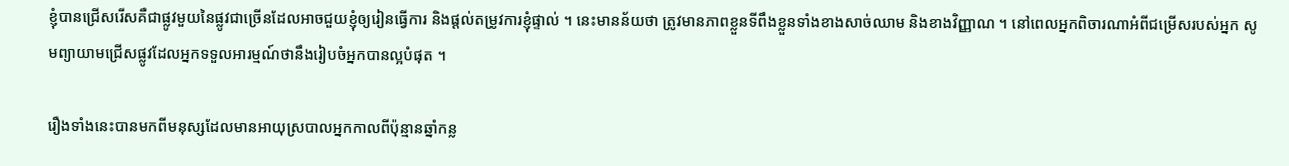ខ្ញុំបានជ្រើសរើសគឺជាផ្លូវមួយនៃផ្លូវជាច្រើនដែលអាចជួយខ្ញុំឲ្យរៀនធ្វើការ និងផ្តល់តម្រូវការខ្ញុំផ្ទាល់ ។ នេះមានន័យថា ត្រូវមានភាពខ្លួនទីពឹងខ្លួនទាំងខាងសាច់ឈាម និងខាងវិញ្ញាណ ។ នៅពេលអ្នកពិចារណាអំពីជម្រើសរបស់អ្នក សូមព្យាយាមជ្រើសផ្លូវដែលអ្នកទទួលអារម្មណ៍ថានឹងរៀបចំអ្នកបានល្អបំផុត ។

រឿងទាំងនេះបានមកពីមនុស្សដែលមានអាយុស្របាលអ្នកកាលពីប៉ុន្មានឆ្នាំកន្ល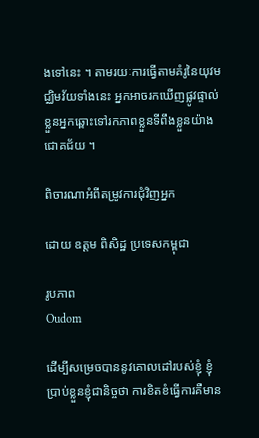ងទៅនេះ ។ តាមរយៈការធ្វើតាមគំរូនៃយុវមជ្ឈិមវ័យទាំងនេះ អ្នកអាចរកឃើញផ្លូវផ្ទាល់ខ្លួនអ្នកឆ្ពោះទៅរកភាពខ្លួនទីពឹងខ្លួនយ៉ាងជោគជ័យ ។

ពិចារណាអំពីតម្រូវការជុំវិញអ្នក

ដោយ ឧត្តម ពិសិដ្ឋ ប្រទេសកម្ពុជា

រូបភាព
Oudom

ដើម្បីសម្រេចបាននូវគោលដៅរបស់ខ្ញុំ ខ្ញុំប្រាប់ខ្លួនខ្ញុំជានិច្ចថា ការខិតខំធ្វើការគឺមាន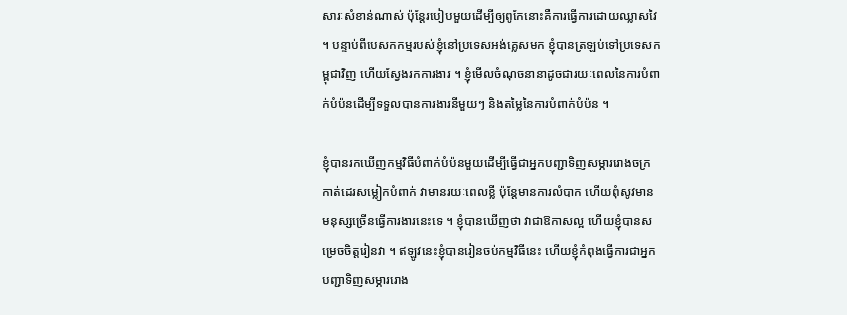សារៈសំខាន់ណាស់ ប៉ុន្តែរបៀបមួយដើម្បីឲ្យពូកែនោះគឺការធ្វើការដោយឈ្លាសវៃ ។ បន្ទាប់ពីបេសកកម្មរបស់ខ្ញុំនៅប្រទេសអង់គ្លេសមក ខ្ញុំបានត្រឡប់ទៅប្រទេសកម្ពុជាវិញ ហើយស្វែងរកការងារ ។ ខ្ញុំមើលចំណុចនានាដូចជារយៈពេលនៃការបំពាក់បំប៉នដើម្បីទទួលបានការងារនីមួយៗ និងតម្លៃនៃការបំពាក់បំប៉ន ។

ខ្ញុំបានរកឃើញកម្មវិធីបំពាក់បំប៉នមួយដើម្បីធ្វើជាអ្នកបញ្ជាទិញសម្ភាររោងចក្រកាត់ដេរសម្លៀកបំពាក់ វាមានរយៈពេលខ្លី ប៉ុន្តែមានការលំបាក ហើយពុំសូវមានមនុស្សច្រើនធ្វើការងារនេះទេ ។ ខ្ញុំបានឃើញថា វាជាឱកាសល្អ ហើយខ្ញុំបានសម្រេចចិត្តរៀនវា ។ ឥឡូវនេះខ្ញុំបានរៀនចប់កម្មវិធីនេះ ហើយខ្ញុំកំពុងធ្វើការជាអ្នកបញ្ជាទិញសម្ភាររោង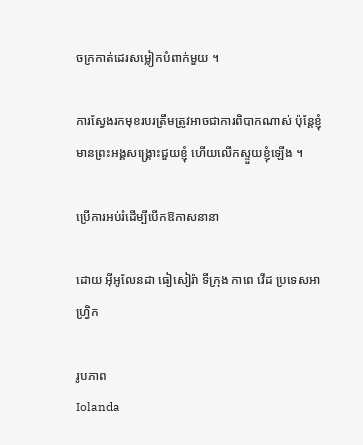ចក្រកាត់ដេរសម្លៀកបំពាក់មួយ ។

ការស្វែងរកមុខរបរត្រឹមត្រូវអាចជាការពិបាកណាស់ ប៉ុន្តែខ្ញុំមានព្រះអង្គសង្គ្រោះជួយខ្ញុំ ហើយលើកស្ទួយខ្ញុំឡើង ។

ប្រើការអប់រំដើម្បីបើកឱកាសនានា

ដោយ អ៊ីអូលែនដា ធៀសៀរ៉ា ទីក្រុង កាពេ វើដ ប្រទេសអាហ្វ្រិក

រូបភាព
Iolanda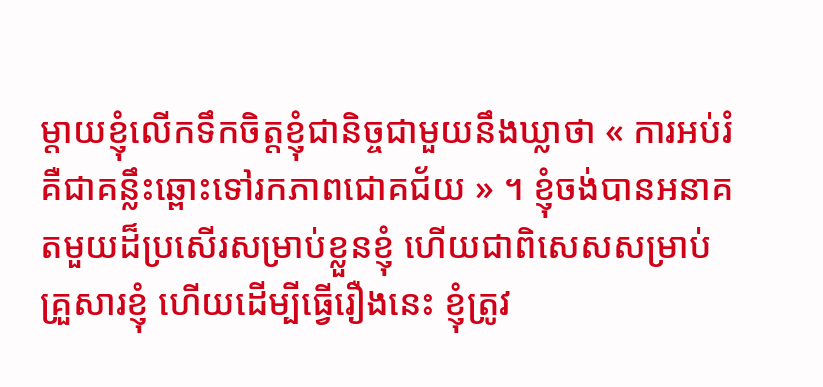ម្តាយខ្ញុំលើកទឹកចិត្តខ្ញុំជានិច្ចជាមួយនឹងឃ្លាថា « ការអប់រំគឺជាគន្លឹះឆ្ពោះទៅរកភាពជោគជ័យ » ។ ខ្ញុំចង់បានអនាគតមួយដ៏ប្រសើរសម្រាប់ខ្លួនខ្ញុំ ហើយជាពិសេសសម្រាប់គ្រួសារខ្ញុំ ហើយដើម្បីធ្វើរឿងនេះ ខ្ញុំត្រូវ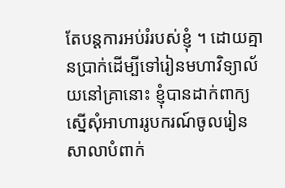តែបន្តការអប់រំរបស់ខ្ញុំ ។ ដោយគ្មានប្រាក់ដើម្បីទៅរៀនមហាវិទ្យាល័យនៅគ្រានោះ ខ្ញុំបានដាក់ពាក្យស្នើសុំអាហាររូបករណ៍ចូលរៀនសាលាបំពាក់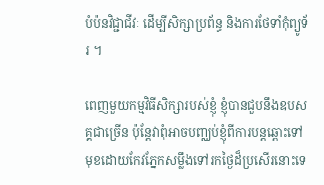បំប៉នវិជ្ជាជីវៈ ដើម្បីសិក្សាប្រព័ន្ធ និងការថែទាំកុំព្យូទ័រ ។

ពេញមួយកម្មវិធីសិក្សារបស់ខ្ញុំ ខ្ញុំបានជួបនឹងឧបសគ្គជាច្រើន ប៉ុន្តែវាពុំអាចបញ្ឈប់ខ្ញុំពីការបន្តឆ្ពោះទៅមុខដោយកែវភ្នែកសម្លឹងទៅរកថ្ងៃដ៏ប្រសើរនោះទេ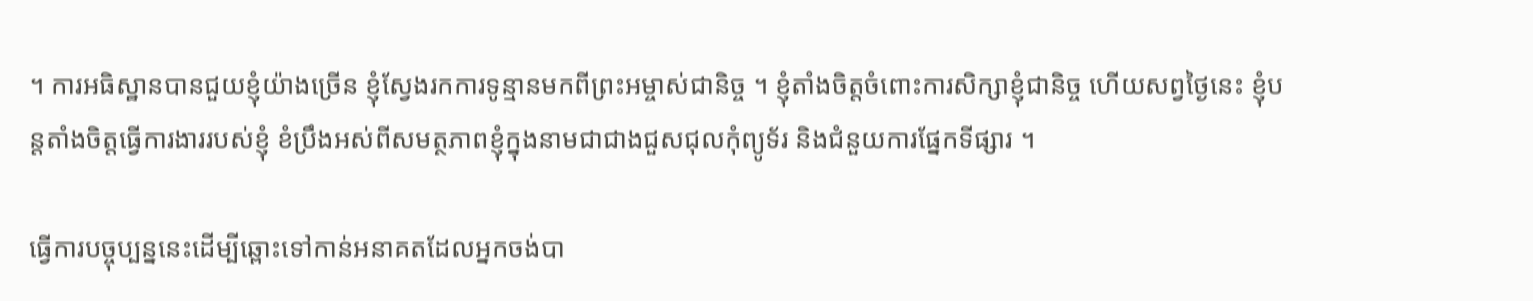។ ការអធិស្ឋានបានជួយខ្ញុំយ៉ាងច្រើន ខ្ញុំស្វែងរកការទូន្មានមកពីព្រះអម្ចាស់ជានិច្ច ។ ខ្ញុំតាំងចិត្តចំពោះការសិក្សាខ្ញុំជានិច្ច ហើយសព្វថ្ងៃនេះ ខ្ញុំបន្តតាំងចិត្តធ្វើការងាររបស់ខ្ញុំ ខំប្រឹងអស់ពីសមត្ថភាពខ្ញុំក្នុងនាមជាជាងជួសជុលកុំព្យូទ័រ និងជំនួយការផ្នែកទីផ្សារ ។

ធ្វើការបច្ចុប្បន្ននេះដើម្បីឆ្ពោះទៅកាន់អនាគតដែលអ្នកចង់បា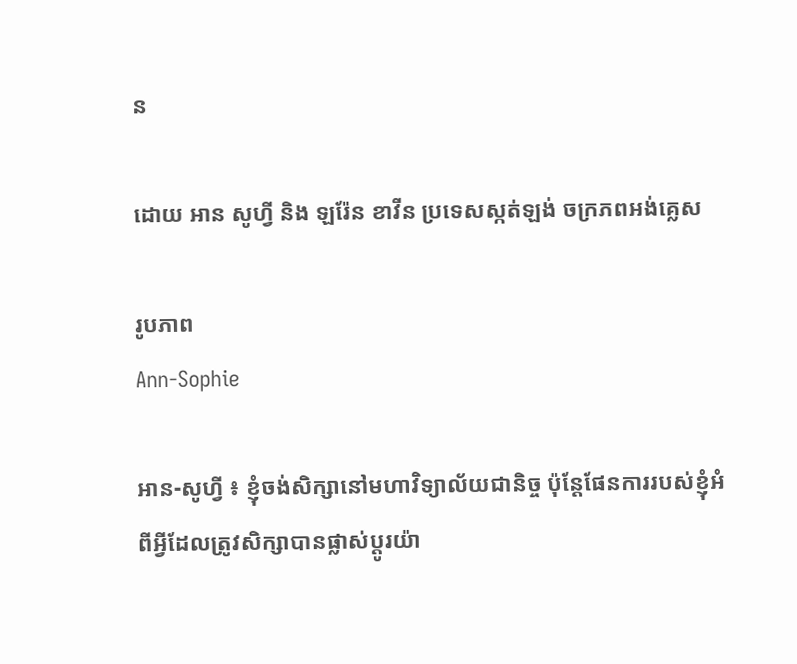ន

ដោយ អាន សូហ្វី និង ឡរ៉ែន ខាវីន ប្រទេសស្កត់ឡង់ ចក្រភពអង់គ្លេស

រូបភាព
Ann-Sophie

អាន-សូហ្វី ៖ ខ្ញុំចង់សិក្សានៅមហាវិទ្យាល័យជានិច្ច ប៉ុន្តែផែនការរបស់ខ្ញុំអំពីអ្វីដែលត្រូវសិក្សាបានផ្លាស់ប្តូរយ៉ា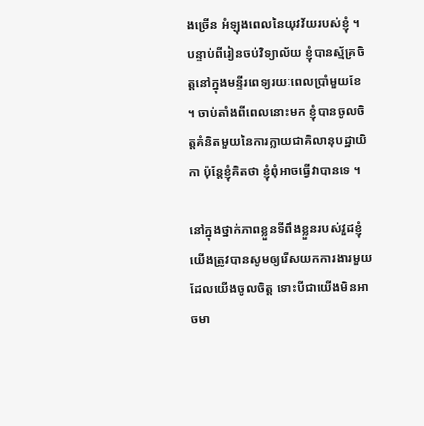ងច្រើន អំឡុងពេលនៃយុវវ័យរបស់ខ្ញុំ ។ បន្ទាប់ពីរៀនចប់វិទ្យាល័យ ខ្ញុំបានស្ម័គ្រចិត្តនៅក្នុងមន្ទីរពេទ្យរយៈពេលប្រាំមួយខែ ។ ចាប់តាំងពីពេលនោះមក ខ្ញុំបានចូលចិត្តគំនិតមួយនៃការក្លាយជាគិលានុបដ្ឋាយិកា ប៉ុន្តែខ្ញុំគិតថា ខ្ញុំពុំអាចធ្វើវាបានទេ ។

នៅក្នុងថ្នាក់ភាពខ្លួនទីពឹងខ្លួនរបស់វួដខ្ញុំ យើងត្រូវបានសូមឲ្យរើសយកការងារមួយដែលយើងចូលចិត្ត ទោះបីជាយើងមិនអាចមា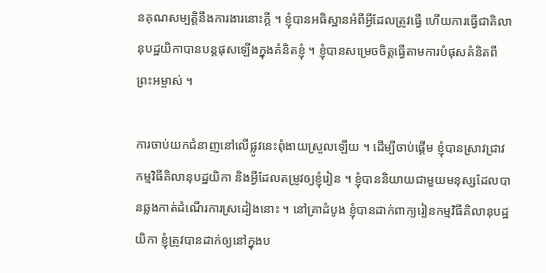នគុណសម្បត្តិនឹងការងារនោះក្តី ។ ខ្ញុំបានអធិស្ឋានអំពីអ្វីដែលត្រូវធ្វើ ហើយការធ្វើជាគិលានុបដ្ឋយិកាបានបន្តផុសឡើងក្នុងគំនិតខ្ញុំ ។ ខ្ញុំបានសម្រេចចិត្តធ្វើតាមការបំផុសគំនិតពីព្រះអម្ចាស់ ។

ការចាប់យកជំនាញនៅលើផ្លូវនេះពុំងាយស្រួលឡើយ ។ ដើម្បីចាប់ផ្តើម ខ្ញុំបានស្រាវជ្រាវកម្មវិធីគិលានុបដ្ឋយិកា និងអ្វីដែលតម្រូវឲ្យខ្ញុំរៀន ។ ខ្ញុំបាននិយាយជាមួយមនុស្សដែលបានឆ្លងកាត់ដំណើរការស្រដៀងនោះ ។ នៅគ្រាដំបូង ខ្ញុំបានដាក់ពាក្យរៀនកម្មវិធីគិលានុបដ្ឋយិកា ខ្ញុំត្រូវបានដាក់ឲ្យនៅក្នុងប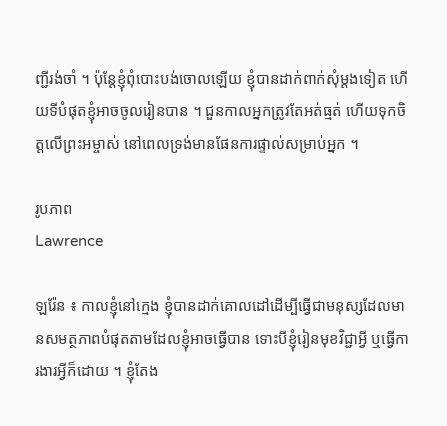ញ្ជីរង់ចាំ ។ ប៉ុន្តែខ្ញុំពុំបោះបង់ចោលឡើយ ខ្ញុំបានដាក់ពាក់សុំម្តងទៀត ហើយទីបំផុតខ្ញុំអាចចូលរៀនបាន ។ ជួនកាលអ្នកត្រូវតែអត់ធ្មត់ ហើយទុកចិត្តលើព្រះអម្ចាស់ នៅពេលទ្រង់មានផែនការផ្ទាល់សម្រាប់អ្នក ។

រូបភាព
Lawrence

ឡរ៉ែន ៖ កាលខ្ញុំនៅក្មេង ខ្ញុំបានដាក់គោលដៅដើម្បីធ្វើជាមនុស្សដែលមានសមត្ថភាពបំផុតតាមដែលខ្ញុំអាចធ្វើបាន ទោះបីខ្ញុំរៀនមុខវិជ្ជាអ្វី ឬធ្វើការងារអ្វីក៏ដោយ ។ ខ្ញុំតែង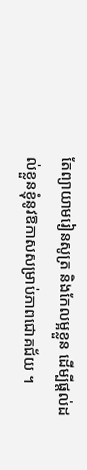តែព្យាយាមរៀនសូត្រ និងកែលម្អខ្លួន ដើម្បីផ្តល់ដល់ខ្លួនខ្ញុំនូវឱកាសសម្រាប់ភាពជោគជ័យ ។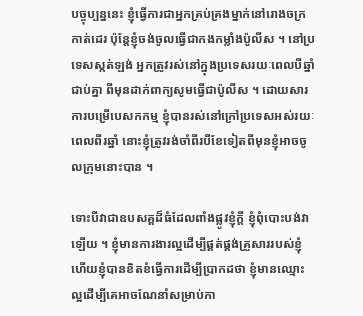បច្ចុប្បន្ននេះ ខ្ញុំធ្វើការជាអ្នកគ្រប់គ្រងម្នាក់នៅរោងចក្រកាត់ដេរ ប៉ុន្តែខ្ញុំចង់ចូលធ្វើជាកងកម្លាំងប៉ូលីស ។ នៅប្រទេសស្កត់ឡង់ អ្នកត្រូវរស់នៅក្នុងប្រទេសរយៈពេលបីឆ្នាំជាប់គ្នា ពីមុនដាក់ពាក្យសូមធ្វើជាប៉ូលីស ។ ដោយសារការបម្រើបេសកកម្ម ខ្ញុំបានរស់នៅក្រៅប្រទេសអស់រយៈពេលពីរឆ្នាំ នោះខ្ញុំត្រូវរង់ចាំពីរបីខែទៀតពីមុនខ្ញុំអាចចូលក្រុមនោះបាន ។

ទោះបីវាជាឧបសគ្គដ៏ធំដែលពាំងផ្លូវខ្ញុំក្តី ខ្ញុំពុំបោះបង់វាឡើយ ។ ខ្ញុំមានការងារល្អដើម្បីផ្គត់ផ្គង់គ្រួសាររបស់ខ្ញុំ ហើយខ្ញុំបានខិតខំធ្វើការដើម្បីប្រាកដថា ខ្ញុំមានឈ្មោះល្អដើម្បីគេអាចណែនាំសម្រាប់កា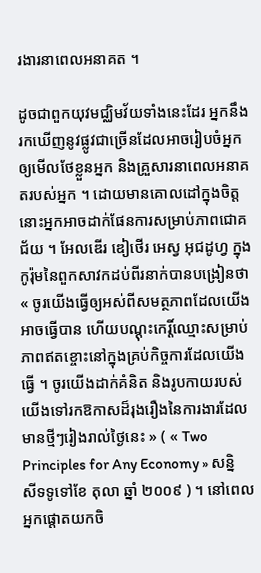រងារនាពេលអនាគត ។

ដូចជាពួកយុវមជ្ឈិមវ័យទាំងនេះដែរ អ្នកនឹងរកឃើញនូវផ្លូវជាច្រើនដែលអាចរៀបចំអ្នកឲ្យមើលថែខ្លួនអ្នក និងគ្រួសារនាពេលអនាគតរបស់អ្នក ។ ដោយមានគោលដៅក្នុងចិត្ត នោះអ្នកអាចដាក់ផែនការសម្រាប់ភាពជោគជ័យ ។ អែលឌើរ ឌៀថើរ អេស្វ អុជដូហ្វ ក្នុងកូរ៉ុមនៃពួកសាវកដប់ពីរនាក់បានបង្រៀនថា « ចូរយើងធ្វើឲ្យអស់ពីសមត្ថភាពដែលយើងអាចធ្វើបាន ហើយបណ្តុះកេរ្តិ៍ឈ្មោះសម្រាប់ភាពឥតខ្ចោះនៅក្នុងគ្រប់កិច្ចការដែលយើងធ្វើ ។ ចូរយើងដាក់គំនិត និងរូបកាយរបស់យើងទៅរកឱកាសដ៏រុងរឿងនៃការងារដែលមានថ្មីៗរៀងរាល់ថ្ងៃនេះ » ( « Two Principles for Any Economy » សន្និសីទទូទៅខែ តុលា ឆ្នាំ ២០០៩ ) ។ នៅពេលអ្នកផ្តោតយកចិ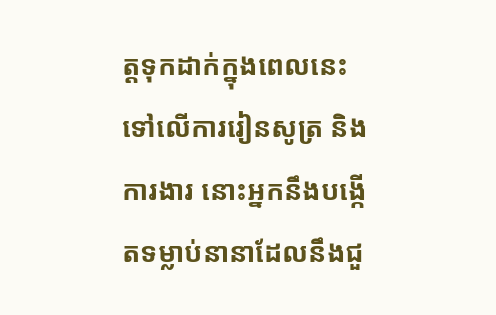ត្តទុកដាក់ក្នុងពេលនេះទៅលើការរៀនសូត្រ និងការងារ នោះអ្នកនឹងបង្កើតទម្លាប់នានាដែលនឹងជួ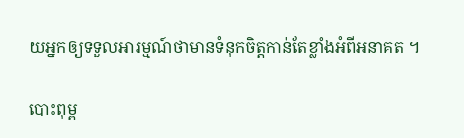យអ្នកឲ្យទទួលអារម្មណ៍ថាមានទំនុកចិត្តកាន់តែខ្លាំងអំពីអនាគត ។

បោះពុម្ព